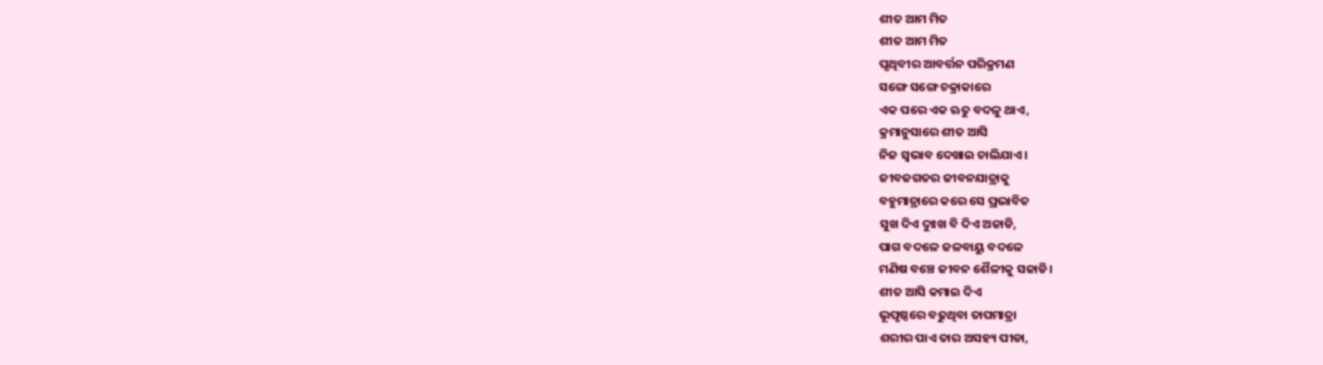ଶୀତ ଆମ ମିତ
ଶୀତ ଆମ ମିତ
ପୃଥିବୀର ଆବର୍ତ୍ତନ ପରିକ୍ରମଣ
ସଙ୍ଗେ ସଙ୍ଗେ ଚକ୍ରାକାରେ
ଏକ ପରେ ଏକ ଋତୁ ବଦଳୁ ଥାଏ,
କ୍ରମାନୁସାରେ ଶୀତ ଆସି
ନିଜ ସ୍ଵଭାବ ଦେଖାଇ ଚାଲିଯାଏ।
ଜୀବଜଗତର ଜୀବନଯାତ୍ରାକୁ
ବହୁମାତ୍ରାରେ କରେ ସେ ପ୍ରଭାବିତ
ସୁଖ ଦିଏ ଦୁଃଖ ବି ଦିଏ ଅଜାଡି,
ପାଗ ବଦଳେ ଜଳବାୟୁ ବଦଳେ
ମଣିଷ ବଞ୍ଚେ ଜୀବନ ଶୈଳୀକୁ ସଜାଡି।
ଶୀତ ଆସି କମାଇ ଦିଏ
ଭୂପୃଷ୍ଠରେ ବଢୁଥିବା ତାପମାତ୍ରା
ଶରୀର ପାଏ ତାର ଅସହ୍ୟ ପୀଡା,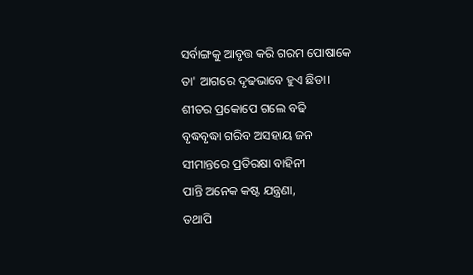ସର୍ବାଙ୍ଗକୁ ଆବୃତ୍ତ କରି ଗରମ ପୋଷାକେ
ତା' ଆଗରେ ଦୃଢଭାବେ ହୁଏ ଛିଡା।
ଶୀତର ପ୍ରକୋପେ ଗଲେ ବଢି
ବୃଦ୍ଧବୃଦ୍ଧା ଗରିବ ଅସହାୟ ଜନ
ସୀମାନ୍ତରେ ପ୍ରତିରକ୍ଷା ବାହିନୀ
ପାନ୍ତି ଅନେକ କଷ୍ଟ ଯନ୍ତ୍ରଣା,
ତଥାପି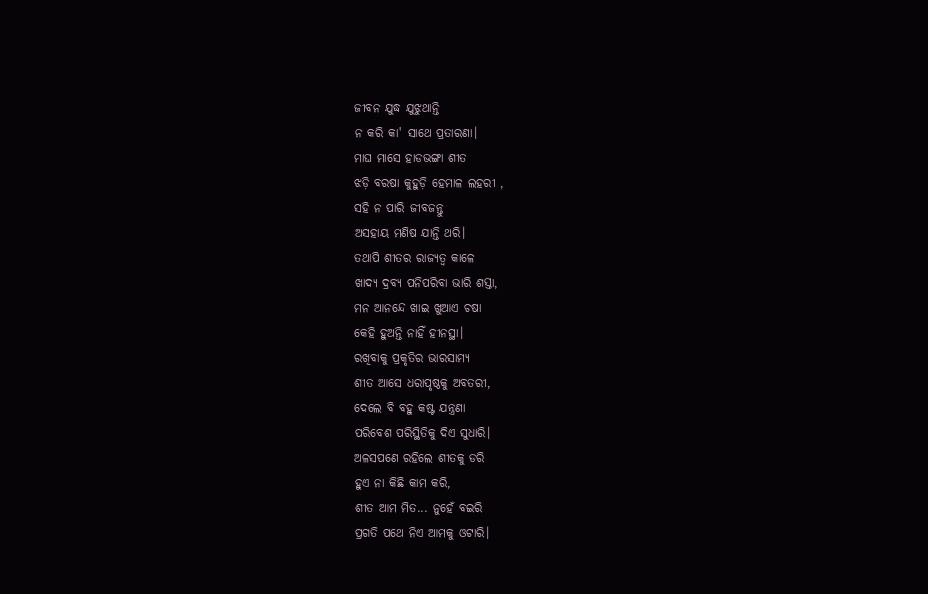ଜୀବନ ଯୁଦ୍ଧ ଯୁଝୁଥାନ୍ତି
ନ କରି କା' ସାଥେ ପ୍ରତାରଣା।
ମାଘ ମାସେ ହାଡଭଙ୍ଗା ଶୀତ
ଝଡ଼ି ବରଷା କୁହୁଡ଼ି ହେମାଳ ଲହରୀ ,
ସହି ନ ପାରି ଜୀବଜନ୍ତୁ
ଅସହାୟ ମଣିଷ ଯାନ୍ତି ଥରି।
ତଥାପି ଶୀତର ରାଜ୍ୟତ୍ଵ କାଳେ
ଖାଦ୍ୟ ଦ୍ରବ୍ୟ ପନିପରିବା ଭାରି ଶସ୍ତା,
ମନ ଆନନ୍ଦେ ଖାଇ ଖୁଆଏ ଚଷା
କେହି ହୁଅନ୍ତି ନାହିଁ ହୀନସ୍ଥା।
ରଖିବାକୁ ପ୍ରକୃତିର ଭାରସାମ୍ୟ
ଶୀତ ଆସେ ଧରାପୃଷ୍ଠକୁ ଅବତରୀ,
ଦେଲେ ବି ବହୁ କଷ୍ଟ ଯନ୍ତ୍ରଣା
ପରିବେଶ ପରିସ୍ଥିତିକୁ ଦିଏ ସୁଧାରି।
ଅଳସପଣେ ରହିଲେ ଶୀତକୁ ଡରି
ହୁଏ ନା କିଛି କାମ କରି,
ଶୀତ ଆମ ମିତ... ନୁହେଁ ବଇରି
ପ୍ରଗତି ପଥେ ନିଏ ଆମକୁ ଓଟାରି।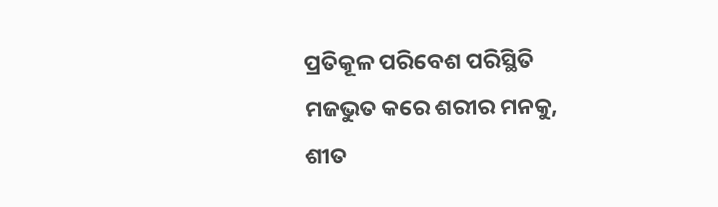ପ୍ରତିକୂଳ ପରିବେଶ ପରିସ୍ଥିତି
ମଜଭୁତ କରେ ଶରୀର ମନକୁ,
ଶୀତ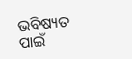ଭବିଷ୍ୟତ ପାଇଁ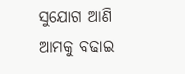ସୁଯୋଗ ଆଣି
ଆମକୁ ବଢାଇ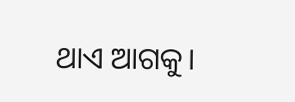ଥାଏ ଆଗକୁ।